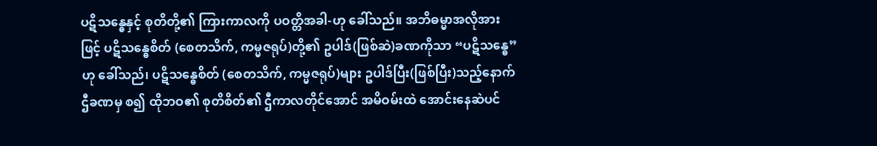ပဋိသန္ဓေနှင့် စုတိတို့၏ ကြားကာလကို ပဝတ္တိအခါ-ဟု ခေါ်သည်။ အဘိဓမ္မာအလိုအားဖြင့် ပဋိသန္ဓေစိတ် (စေတသိက်, ကမ္မဇရုပ်)တို့၏ ဥပါဒ်(ဖြစ်ဆဲ)ခဏကိုသာ “ပဋိသန္ဓေ”ဟု ခေါ်သည်၊ ပဋိသန္ဓေစိတ် (စေတသိက်, ကမ္မဇရုပ်)များ ဥပါဒ်ပြီး(ဖြစ်ပြီး)သည့်နောက် ဌီခဏမှ စ၍ ထိုဘဝ၏ စုတိစိတ်၏ ဌီကာလတိုင်အောင် အမိဝမ်းထဲ အောင်းနေဆဲပင်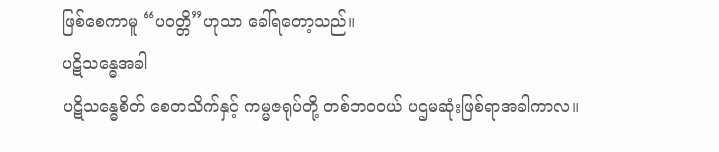ဖြစ်စေကာမူ “ပဝတ္တိ”ဟုသာ ခေါ်ရတော့သည်။
ပဋိသန္ဓေအခါ
ပဋိသန္ဓေစိတ် စေတသိက်နှင့် ကမ္မဇရုပ်တို့ တစ်ဘဝဝယ် ပဌမဆုံးဖြစ်ရာအခါကာလ။